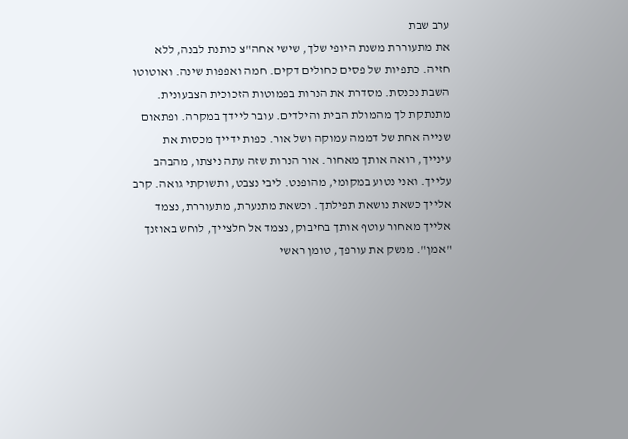ערב שבת
את מתעוררת משנת היופי שלך, שישי אחה"צ כותנת לבנה, ללא חזיה. כתפיות של פסים כחולים דקים. חמה ואפפות שינה. ואוטוטו השבת נכנסת. מסדרת את הנרות בפמוטות הזכוכית הצבעונית. מתנתקת לך מהמולת הבית והילדים. עובר ליידך במקרה. ופתאום שנייה אחת של דממה עמוקה ושל אור. כפות ידייך מכסות את עינייך, רואה אותך מאחור. אור הנרות שזה עתה ניצתו, מהבהב עלייך. ואני נטוע במקומי, מהופנט. ליבי נצבט, ותשוקתי גואה. קרב אלייך כשאת נושאת תפילתך. וכשאת מתנערת, מתעוררת, נצמד אלייך מאחור עוטף אותך בחיבוק, נצמד אל חלצייך, לוחש באוזנך "אמן". מנשק את עורפך, טומן ראשי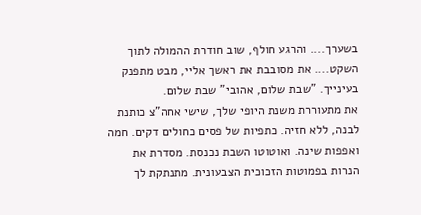בשערך.... והרגע חולף, שוב חודרת ההמולה לתוך השקט.... את מסובבת את ראשך אליי, מבט מתפנק בעינייך. "שבת שלום, אהובי" שבת שלום.
את מתעוררת משנת היופי שלך, שישי אחה"צ כותנת לבנה, ללא חזיה. כתפיות של פסים כחולים דקים. חמה ואפפות שינה. ואוטוטו השבת נכנסת. מסדרת את הנרות בפמוטות הזכוכית הצבעונית. מתנתקת לך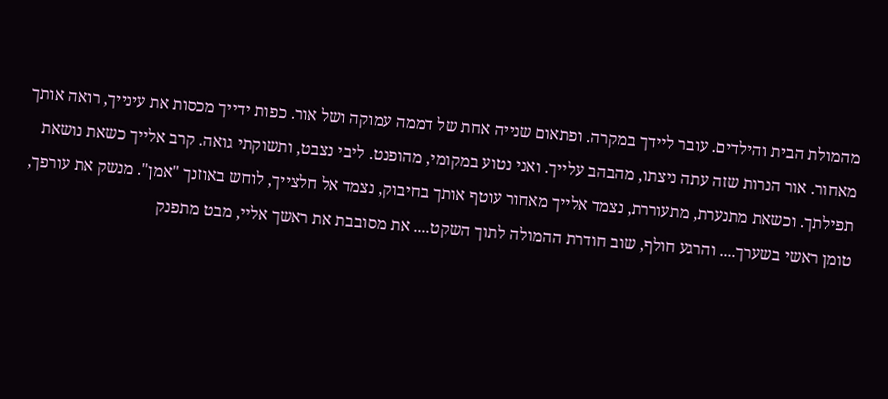מהמולת הבית והילדים. עובר ליידך במקרה. ופתאום שנייה אחת של דממה עמוקה ושל אור. כפות ידייך מכסות את עינייך, רואה אותך מאחור. אור הנרות שזה עתה ניצתו, מהבהב עלייך. ואני נטוע במקומי, מהופנט. ליבי נצבט, ותשוקתי גואה. קרב אלייך כשאת נושאת תפילתך. וכשאת מתנערת, מתעוררת, נצמד אלייך מאחור עוטף אותך בחיבוק, נצמד אל חלצייך, לוחש באוזנך "אמן". מנשק את עורפך, טומן ראשי בשערך.... והרגע חולף, שוב חודרת ההמולה לתוך השקט.... את מסובבת את ראשך אליי, מבט מתפנק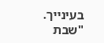בעינייך. "שבת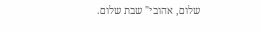שלום, אהובי" שבת שלום.